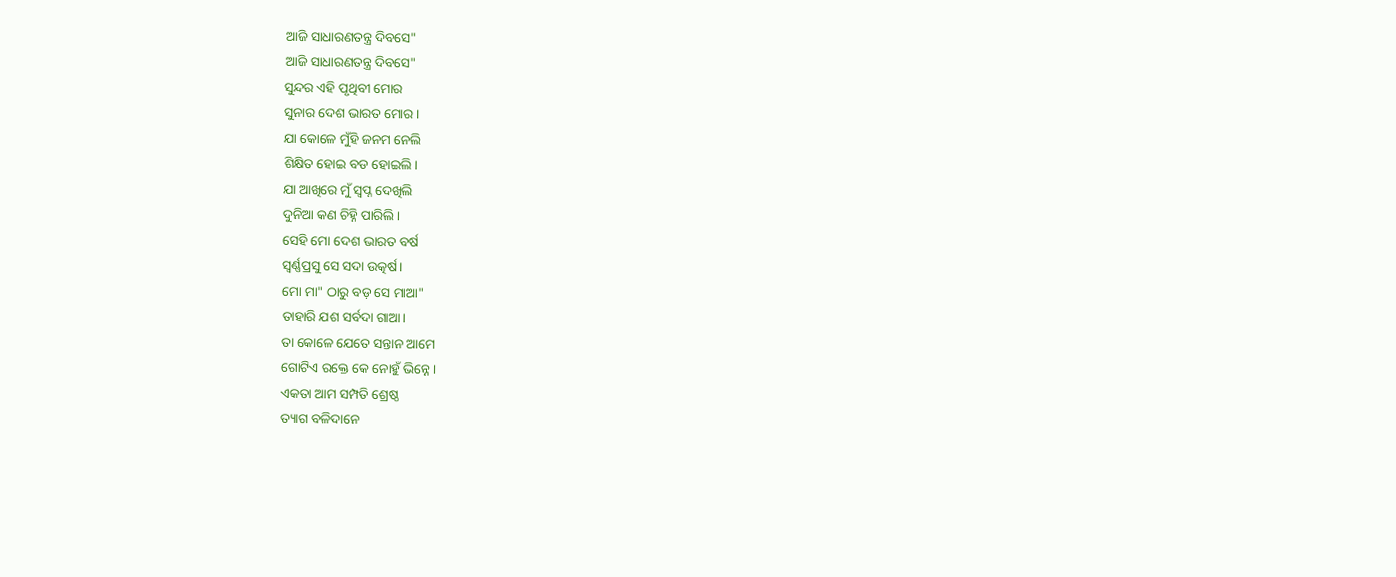ଆଜି ସାଧାରଣତନ୍ତ୍ର ଦିବସେ"
ଆଜି ସାଧାରଣତନ୍ତ୍ର ଦିବସେ"
ସୁନ୍ଦର ଏହି ପୃଥିବୀ ମୋର
ସୁନାର ଦେଶ ଭାରତ ମୋର।
ଯା କୋଳେ ମୁଁହି ଜନମ ନେଲି
ଶିକ୍ଷିତ ହୋଇ ବଡ ହୋଇଲି।
ଯା ଆଖିରେ ମୁଁ ସ୍ବପ୍ନ ଦେଖିଲି
ଦୁନିଆ କଣ ଚିହ୍ନି ପାରିଲି।
ସେହି ମୋ ଦେଶ ଭାରତ ବର୍ଷ
ସ୍ବର୍ଣ୍ଣପ୍ରସୁ ସେ ସଦା ଉତ୍କର୍ଷ।
ମୋ ମା" ଠାରୁ ବଡ଼ ସେ ମାଆ"
ତାହାରି ଯଶ ସର୍ବଦା ଗାଆ।
ତା କୋଳେ ଯେତେ ସନ୍ତାନ ଆମେ
ଗୋଟିଏ ରକ୍ତେ କେ ନୋହୁଁ ଭିନ୍ନେ।
ଏକତା ଆମ ସମ୍ପତି ଶ୍ରେଷ୍ଠ
ତ୍ୟାଗ ବଳିଦାନେ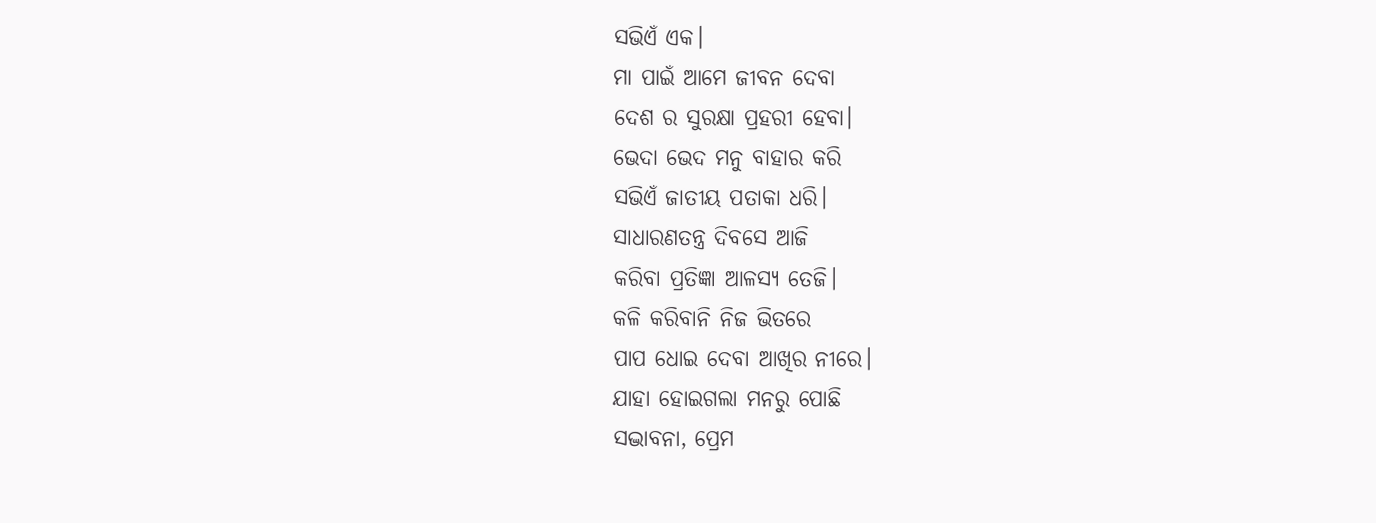ସଭିଏଁ ଏକ।
ମା ପାଇଁ ଆମେ ଜୀବନ ଦେବା
ଦେଶ ର ସୁରକ୍ଷା ପ୍ରହରୀ ହେବା।
ଭେଦା ଭେଦ ମନୁ ବାହାର କରି
ସଭିଏଁ ଜାତୀୟ ପତାକା ଧରି।
ସାଧାରଣତନ୍ତ୍ର ଦିବସେ ଆଜି
କରିବା ପ୍ରତିଜ୍ଞା ଆଳସ୍ୟ ତେଜି।
କଳି କରିବାନି ନିଜ ଭିତରେ
ପାପ ଧୋଇ ଦେବା ଆଖିର ନୀରେ।
ଯାହା ହୋଇଗଲା ମନରୁ ପୋଛି
ସଦ୍ଭାବନା, ପ୍ରେମ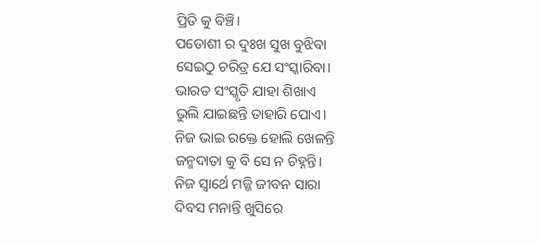ପ୍ରିତି କୁ ବିଞ୍ଚି।
ପଡୋଶୀ ର ଦୁଃଖ ସୁଖ ବୁଝିବା
ସେଇଠୁ ଚରିତ୍ର ଯେ ସଂସ୍କାରିବା।
ଭାରତ ସଂସ୍କୃତି ଯାହା ଶିଖାଏ
ଭୁଲି ଯାଇଛନ୍ତି ତାହାରି ପୋଏ।
ନିଜ ଭାଇ ରକ୍ତେ ହୋଲି ଖେଳନ୍ତି
ଜନ୍ମଦାତା କୁ ବି ସେ ନ ଚିହ୍ନନ୍ତି।
ନିଜ ସ୍ବାର୍ଥେ ମଜ୍ଜି ଜୀବନ ସାରା
ଦିବସ ମନାନ୍ତି ଖୁସିରେ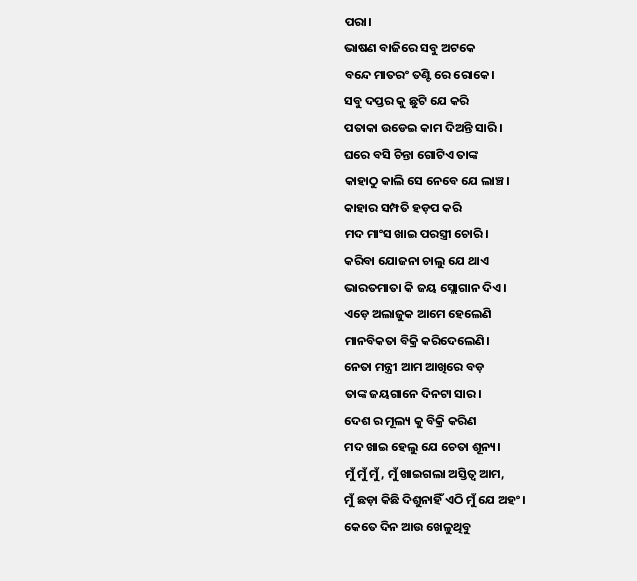ପରା।
ଭାଷଣ ବାଜିରେ ସବୁ ଅଟକେ
ବନ୍ଦେ ମାତରଂ ତଣ୍ଟି ରେ ରୋକେ।
ସବୁ ଦପ୍ତର କୁ ଛୁଟି ଯେ କରି
ପତାକା ଉଡେଇ କାମ ଦିଅନ୍ତି ସାରି।
ଘରେ ବସି ଚିନ୍ତା ଗୋଟିଏ ତାଙ୍କ
କାହାଠୁ କାଲି ସେ ନେବେ ଯେ ଲାଞ୍ଚ।
କାହାର ସମ୍ପତି ହଡ଼ପ କରି
ମଦ ମାଂସ ଖାଇ ପରସ୍ତ୍ରୀ ଚୋରି।
କରିବା ଯୋଜନା ଚାଲୁ ଯେ ଥାଏ
ଭାରତମାତା କି ଜୟ ସ୍ଲୋଗାନ ଦିଏ।
ଏଡ଼େ ଅଲାଜୁକ ଆମେ ହେଲେଣି
ମାନବିକତା ବିକ୍ରି କରିଦେଲେଣି।
ନେତା ମନ୍ତ୍ରୀ ଆମ ଆଖିରେ ବଡ଼
ତାଙ୍କ ଜୟଗାନେ ଦିନଟା ସାର।
ଦେଶ ର ମୂଲ୍ୟ କୁ ବିକ୍ରି କରିଣ
ମଦ ଖାଇ ହେଲୁ ଯେ ଚେତା ଶୂନ୍ୟ।
ମୁଁ ମୁଁ ମୁଁ, ମୁଁ ଖାଇଗଲା ଅସ୍ତିତ୍ବ ଆମ,
ମୁଁ ଛଡ଼ା କିଛି ଦିଶୁନାହିଁ ଏଠି ମୁଁ ଯେ ଅହଂ।
କେତେ ଦିନ ଆଉ ଖେଳୁଥିବୁ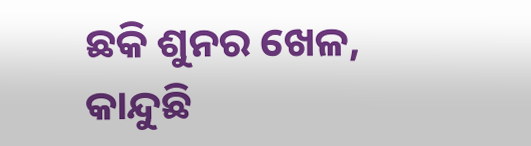ଛକି ଶୁନର ଖେଳ,
କାନ୍ଦୁଛି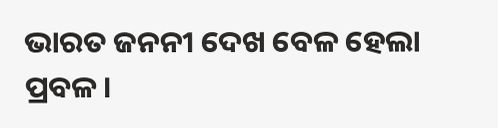ଭାରତ ଜନନୀ ଦେଖ ବେଳ ହେଲା ପ୍ରବଳ।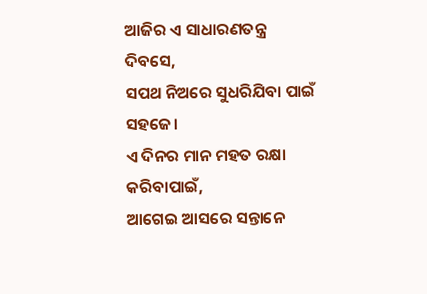ଆଜିର ଏ ସାଧାରଣତନ୍ତ୍ର ଦିବସେ,
ସପଥ ନିଅରେ ସୁଧରିଯିବା ପାଇଁ ସହଜେ।
ଏ ଦିନର ମାନ ମହତ ରକ୍ଷା କରିବାପାଇଁ,
ଆଗେଇ ଆସରେ ସନ୍ତାନେ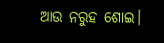ଆଉ ନରୁହ ଶୋଇ।